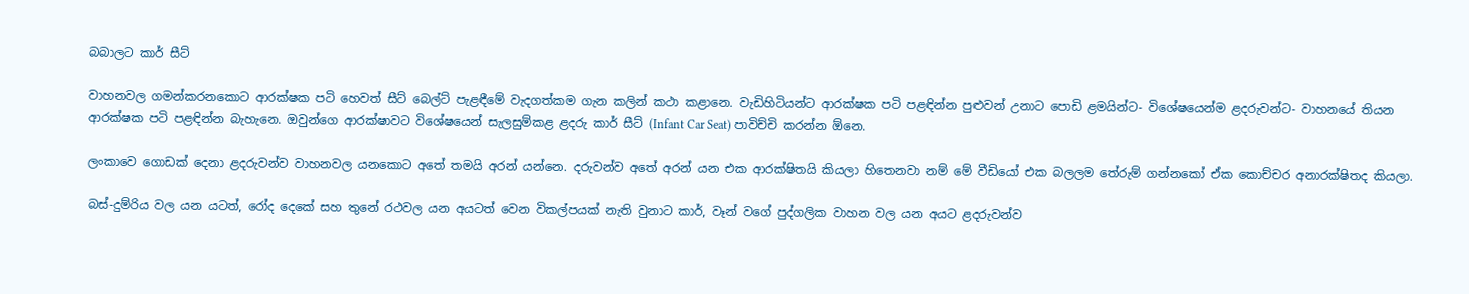බබාලට කාර් සීට්

වාහනවල ගමන්කරනකොට ආරක්ෂක පටි හෙවත් සීට් බෙල්ට් පැළඳීමේ වැදගත්කම ගැන කලින් කථා කළානෙ. වැඩිහිටියන්ට ආරක්ෂක පටි පළඳින්න පුළුවන් උනාට පොඩි ළමයින්ට- විශේෂයෙන්ම ළදරුවන්ට- වාහනයේ තියන ආරක්ෂක පටි පළඳින්න බැහැනෙ. ඔවුන්ගෙ ආරක්ෂාවට විශේෂයෙන් සැලසුම්කළ ළදරු කාර් සීට් (Infant Car Seat) පාවිච්චි කරන්න ඕනෙ.

ලංකාවෙ ගොඩක් දෙනා ළදරුවන්ව වාහනවල යනකොට අතේ තමයි අරන් යන්නෙ. දරුවන්ව අතේ අරන් යන එක ආරක්ෂිතයි කියලා හිතෙනවා නම් මේ වීඩියෝ එක බලලම තේරුම් ගන්නකෝ ඒක කොච්චර අනාරක්ෂිතද කියලා.

බස්-දුම්රිය වල යන යටත්, රෝද දෙකේ සහ තුනේ රථවල යන අයටත් වෙන විකල්පයක් නැති වුනාට කාර්, වෑන් වගේ පුද්ගලික වාහන වල යන අයට ළදරුවන්ව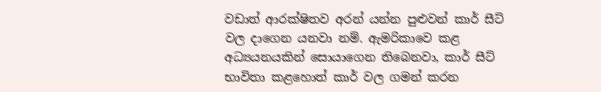වඩාත් ආරක්ෂිතව අරන් යන්න පුළුවන් කාර් සීට් වල දාගෙන යනවා නම්. ඇමරිකාවෙ කළ අධ්‍යයනයකින් සොයාගෙන තිබෙනවා, කාර් සීට් භාවිතා කළහොත් කාර් වල ගමන් කරන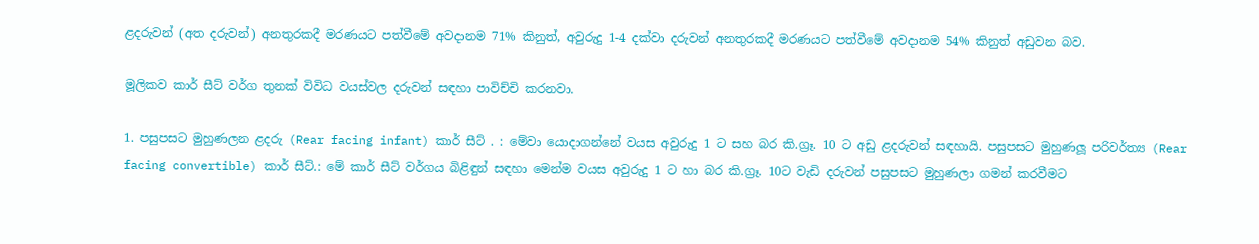ළදරුවන් (අත දරුවන්) අනතුරකදී මරණයට පත්වීමේ අවදානම 71% කිනුත්, අවුරුදු 1-4 දක්වා දරුවන් අනතුරකදී මරණයට පත්වීමේ අවදානම 54% කිනුත් අඩුවන බව.

මූලිකව කාර් සීට් වර්ග තුනක් විවිධ වයස්වල දරුවන් සඳහා පාවිච්චි කරනවා.

1. පසුපසට මුහුණලන ළදරු (Rear facing infant) කාර් සීට් . : මේවා යොදාගන්නේ වයස අවුරුදු 1 ට සහ බර කි.ග්‍රෑ. 10 ට අඩු ළදරුවන් සඳහායි. පසුපසට මුහුණලූ පරිවර්ත්‍ය (Rear facing convertible) කාර් සීට්.: මේ කාර් සීට් වර්ගය බිළිඳුන් සඳහා මෙන්ම වයස අවුරුදු 1 ට හා බර කි.ග්‍රෑ. 10ට වැඩි දරුවන් පසුපසට මුහුණලා ගමන් කරවීමට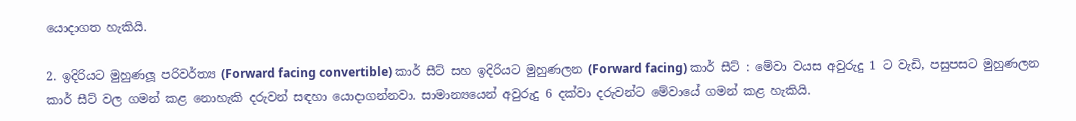යොදාගත හැකියි.

2. ඉදිරියට මුහුණලූ පරිවර්ත්‍ය (Forward facing convertible) කාර් සීට් සහ ඉදිරියට මුහුණලන (Forward facing) කාර් සීට් : මේවා වයස අවුරුදු 1 ට වැඩි, පසුපසට මුහුණලන කාර් සීට් වල ගමන් කළ නොහැකි දරුවන් සඳහා යොදාගන්නවා. සාමාන්‍යයෙන් අවුරුදු 6 දක්වා දරුවන්ට මේවායේ ගමන් කළ හැකියි.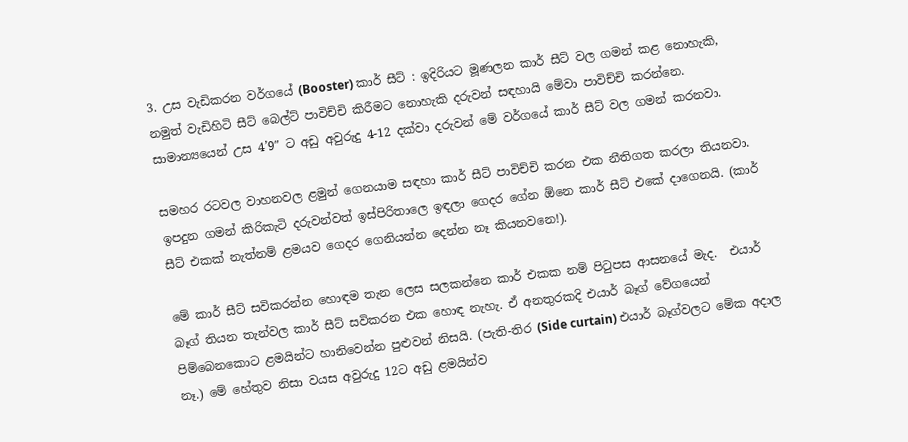3. උස වැඩිකරන වර්ගයේ (Booster) කාර් සීට් : ඉදිරියට මූණලන කාර් සීට් වල ගමන් කළ නොහැකි, නමුත් වැඩිහිටි සීට් බෙල්ට් පාවිච්චි කිරීමට නොහැකි දරුවන් සඳහායි මේවා පාවිච්චි කරන්නෙ. සාමාන්‍යයෙන් උස 4’9″ ට අඩු අවුරුදු 4-12 දක්වා දරුවන් මේ වර්ගයේ කාර් සීට් වල ගමන් කරනවා.

සමහර රටවල වාහනවල ළමුන් ගෙනයාම සඳහා කාර් සීට් පාවිච්චි කරන එක නීතිගත කරලා තියනවා. ඉපදුන ගමන් කිරිකැටි දරුවන්වත් ඉස්පිරිතාලෙ ඉඳලා ගෙදර ගේන ඕනෙ කාර් සීට් එකේ දාගෙනයි. (කාර් සීට් එකක් නැත්නම් ළමයව ගෙදර ගෙනියන්න දෙන්න නෑ කියනවනෙ!).

මේ කාර් සීට් සවිකරන්න හොඳම තැන ලෙස සලකන්නෙ කාර් එකක නම් පිටුපස ආසනයේ මැද.  එයාර් බෑග් තියන තැන්වල කාර් සීට් සවිකරන එක හොඳ නැහැ. ඒ අනතුරකදි එයාර් බෑග් වේගයෙන් පිම්බෙනකොට ළමයින්ට හානිවෙන්න පුළුවන් නිසයි. (පැති-තිර (Side curtain) එයාර් බෑග්වලට මේක අදාල නෑ.) මේ හේතුව නිසා වයස අවුරුදු 12ට අඩු ළමයින්ව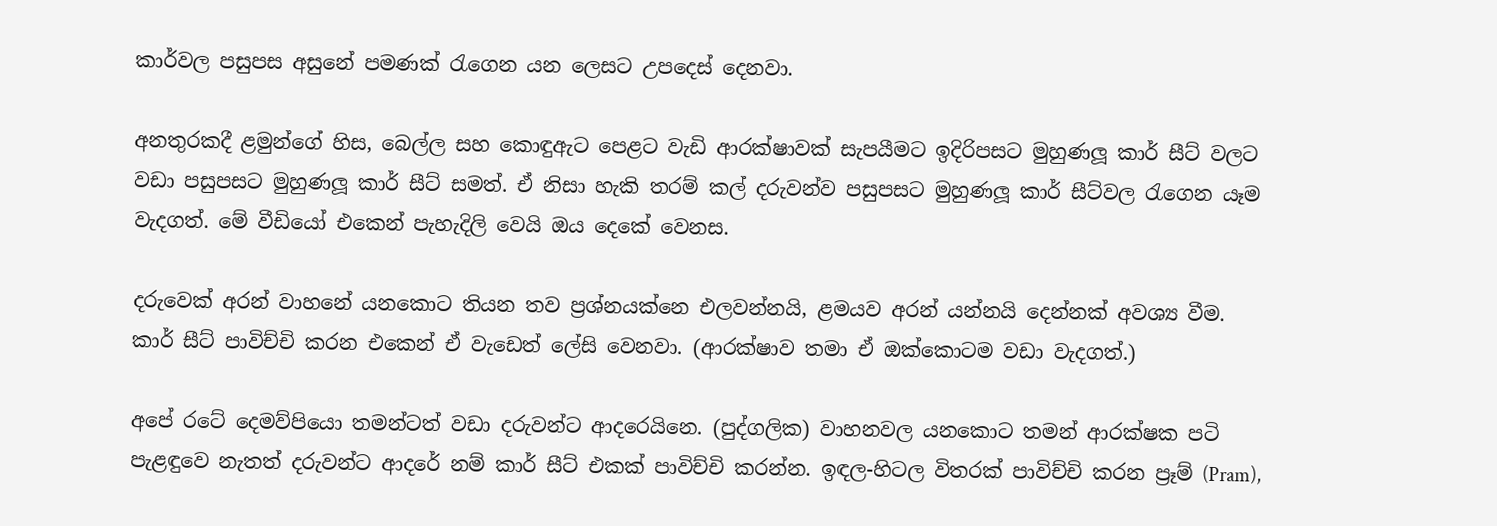කාර්වල පසුපස අසුනේ පමණක් රැගෙන යන ලෙසට උපදෙස් දෙනවා.

අනතුරකදී ළමුන්ගේ හිස, බෙල්ල සහ කොඳුඇට පෙළට වැඩි ආරක්ෂාවක් සැපයීමට ඉදිරිපසට මුහුණලූ කාර් සීට් වලට වඩා පසුපසට මුහුණලූ කාර් සීට් සමත්. ඒ නිසා හැකි තරම් කල් දරුවන්ව පසුපසට මුහුණලූ කාර් සීට්වල රැගෙන යෑම වැදගත්. මේ වීඩියෝ එකෙන් පැහැදිලි වෙයි ඔය දෙකේ වෙනස.

දරුවෙක් අරන් වාහනේ යනකොට තියන තව ප්‍රශ්නයක්නෙ එලවන්නයි, ළමයව අරන් යන්නයි දෙන්නක් අවශ්‍ය වීම. කාර් සීට් පාවිච්චි කරන එකෙන් ඒ වැඩෙත් ලේසි වෙනවා. (ආරක්ෂාව තමා ඒ ඔක්කොටම වඩා වැදගත්.)

අපේ රටේ දෙමව්පියො තමන්ටත් වඩා දරුවන්ට ආදරෙයිනෙ. (පුද්ගලික) වාහනවල යනකොට තමන් ආරක්ෂක පටි පැළඳුවෙ නැතත් දරුවන්ට ආදරේ නම් කාර් සීට් එකක් පාවිච්චි කරන්න. ඉඳල-හිටල විතරක් පාවිච්චි කරන ප්‍රෑම් (Pram),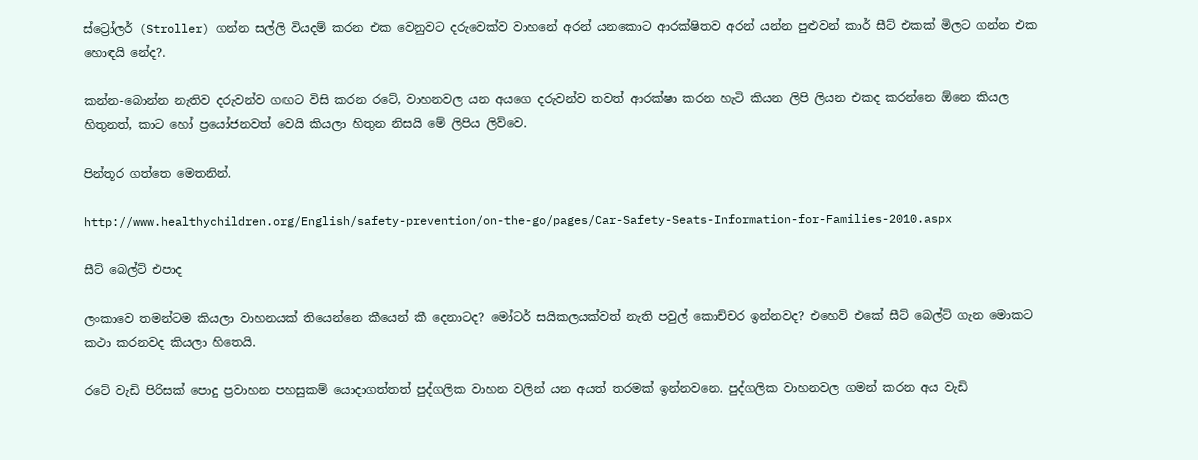ස්ට්‍රෝලර් (Stroller) ගන්න සල්ලි වියදම් කරන එක වෙනුවට දරුවෙක්ව වාහනේ අරන් යනකොට ආරක්ෂිතව අරන් යන්න පුළුවන් කාර් සීට් එකක් මිලට ගන්න එක හොඳයි නේද?.

කන්න-බොන්න නැතිව දරුවන්ව ගඟට විසි කරන රටේ, වාහනවල යන අයගෙ දරුවන්ව තවත් ආරක්ෂා කරන හැටි කියන ලිපි ලියන එකද කරන්නෙ ඕනෙ කියල හිතුනත්, කාට හෝ ප්‍රයෝජනවත් වෙයි කියලා හිතුන නිසයි මේ ලිපිය ලිව්වෙ.

පින්තූර ගත්තෙ මෙතනින්.

http://www.healthychildren.org/English/safety-prevention/on-the-go/pages/Car-Safety-Seats-Information-for-Families-2010.aspx

සීට් බෙල්ට් එපාද

ලංකාවෙ තමන්ටම කියලා වාහනයක් තියෙන්නෙ කීයෙන් කී දෙනාටද? මෝටර් සයිකලයක්වත් නැති පවුල් කොච්චර ඉන්නවද? එහෙව් එකේ සීට් බෙල්ට් ගැන මොකට කථා කරනවද කියලා හිතෙයි.

රටේ වැඩි පිරිසක් පොදු ප්‍රවාහන පහසුකම් යොදාගත්තත් පුද්ගලික වාහන වලින් යන අයත් තරමක් ඉන්නවනෙ. පුද්ගලික වාහනවල ගමන් කරන අය වැඩි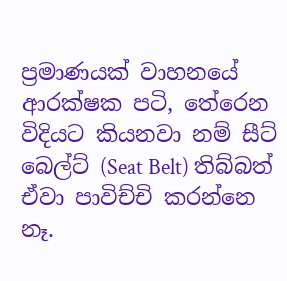ප්‍රමාණයක් වාහනයේ ආරක්ෂක පටි, තේරෙන විදියට කියනවා නම් සීට් බෙල්ට් (Seat Belt) තිබ්බත් ඒවා පාවිච්චි කරන්නෙ නෑ.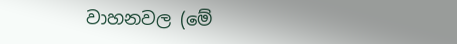වාහනවල (මේ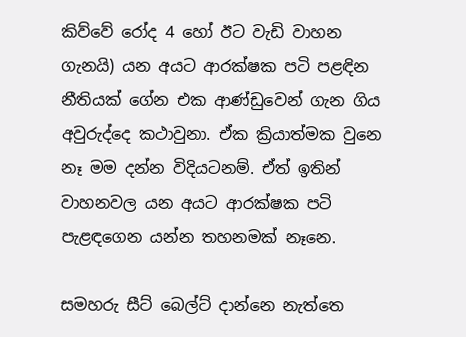කිව්වේ රෝද 4 හෝ ඊට වැඩි වාහන ගැනයි) යන අයට ආරක්ෂක පටි පළඳින නීතියක් ගේන එක ආණ්ඩුවෙන් ගැන ගිය අවුරුද්දෙ කථාවුනා. ඒක ක්‍රියාත්මක වුනෙ නෑ මම දන්න විදියටනම්. ඒත් ඉතින් වාහනවල යන අයට ආරක්ෂක පටි පැළඳගෙන යන්න තහනමක් නෑනෙ.

සමහරු සීට් බෙල්ට් දාන්නෙ නැත්තෙ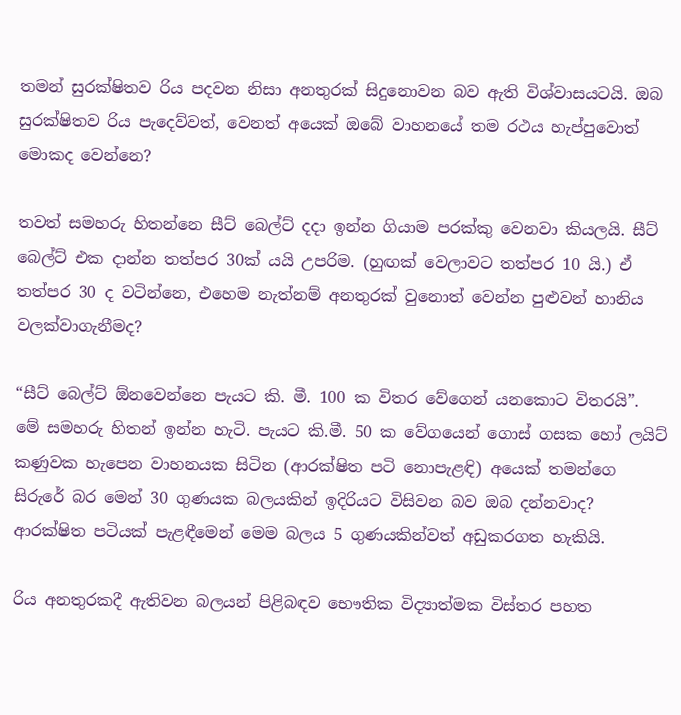තමන් සුරක්ෂිතව රිය පදවන නිසා අනතුරක් සිදුනොවන බව ඇති විශ්වාසයටයි. ඔබ සුරක්ෂිතව රිය පැදෙව්වත්, වෙනත් අයෙක් ඔබේ වාහනයේ තම රථය හැප්පුවොත් මොකද වෙන්නෙ?

තවත් සමහරු හිතන්නෙ සීට් බෙල්ට් දදා ඉන්න ගියාම පරක්කු වෙනවා කියලයි. සීට් බෙල්ට් එක දාන්න තත්පර 30ක් යයි උපරිම. (හුඟක් වෙලාවට තත්පර 10 යි.) ඒ තත්පර 30 ද වටින්නෙ, එහෙම නැත්නම් අනතුරක් වුනොත් වෙන්න පුළුවන් හානිය වලක්වාගැනීමද?

“සීට් බෙල්ට් ඕනවෙන්නෙ පැයට කි. මී. 100 ක විතර වේගෙන් යනකොට විතරයි”. මේ සමහරු හිතන් ඉන්න හැටි. පැයට කි.මී. 50 ක වේගයෙන් ගොස් ගසක හෝ ලයිට් කණුවක හැපෙන වාහනයක සිටින (ආරක්ෂිත පටි නොපැළඳි) අයෙක් තමන්ගෙ සිරුරේ බර මෙන් 30 ගුණයක බලයකින් ඉදිරියට විසිවන බව ඔබ දන්නවාද? ආරක්ෂිත පටියක් පැළඳීමෙන් මෙම බලය 5 ගුණයකින්වත් අඩුකරගත හැකියි.

රිය අනතුරකදී ඇතිවන බලයන් පිළිබඳව භෞතික විද්‍යාත්මක විස්තර පහත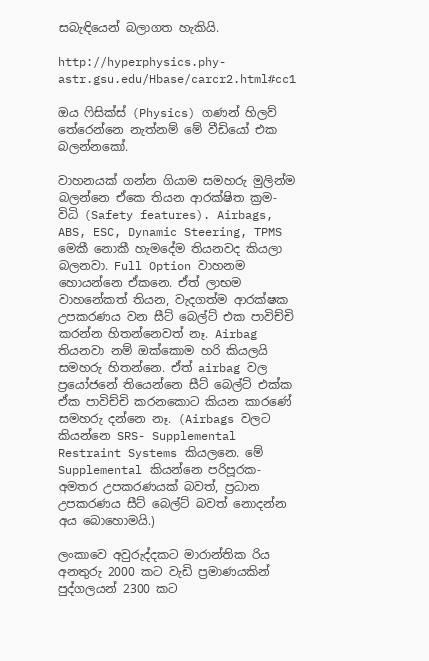සබැඳියෙන් බලාගත හැකියි.

http://hyperphysics.phy-astr.gsu.edu/Hbase/carcr2.html#cc1

ඔය ෆිසික්ස් (Physics) ගණන් හිලව් තේරෙන්නෙ නැත්නම් මේ වීඩියෝ එක බලන්නකෝ.

වාහනයක් ගන්න ගියාම සමහරු මුලින්ම බලන්නෙ ඒකෙ තියන ආරක්ෂිත ක්‍රම-විධි (Safety features). Airbags, ABS, ESC, Dynamic Steering, TPMS මෙකී නොකී හැමදේම තියනවද කියලා බලනවා. Full Option වාහනම හොයන්නෙ ඒකනෙ. ඒත් ලාභම වාහනේකත් තියන, වැදගත්ම ආරක්ෂක උපකරණය වන සීට් බෙල්ට් එක පාවිච්චි කරන්න හිතන්නෙවත් නෑ. Airbag තියනවා නම් ඔක්කොම හරි කියලයි සමහරු හිතන්නෙ. ඒත් airbag වල ප්‍රයෝජනේ තියෙන්නෙ සීට් බෙල්ට් එක්ක ඒක පාවිච්චි කරනකොට කියන කාරණේ සමහරු දන්නෙ නෑ. (Airbags වලට කියන්නෙ SRS- Supplemental Restraint Systems කියලනෙ. මේ Supplemental කියන්නෙ පරිපූරක-අමතර උපකරණයක් බවත්, ප්‍රධාන උපකරණය සීට් බෙල්ට් බවත් නොදන්න අය බොහොමයි.)

ලංකාවෙ අවුරුද්දකට මාරාන්තික රිය අනතුරු 2000 කට වැඩි ප්‍රමාණයකින් පුද්ගලයන් 2300 කට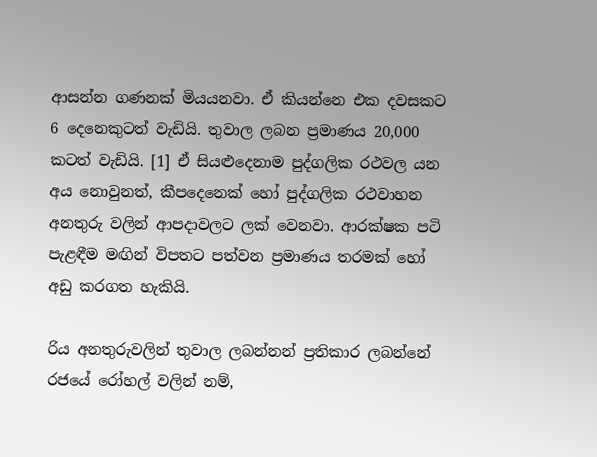ආසන්න ගණනක් මියයනවා. ඒ කියන්නෙ එක දවසකට 6 දෙනෙකුටත් වැඩියි. තුවාල ලබන ප්‍රමාණය 20,000 කටත් වැඩියි. [1] ඒ සියළුදෙනාම පුද්ගලික රථවල යන අය නොවුනත්, කීපදෙනෙක් හෝ පුද්ගලික රථවාහන අනතුරු වලින් ආපදාවලට ලක් වෙනවා. ආරක්ෂක පටි පැළඳීම මඟින් විපතට පත්වන ප්‍රමාණය තරමක් හෝ අඩු කරගත හැකියි.

රිය අනතුරුවලින් තුවාල ලබන්නන් ප්‍රතිකාර ලබන්නේ රජයේ රෝහල් වලින් නම්,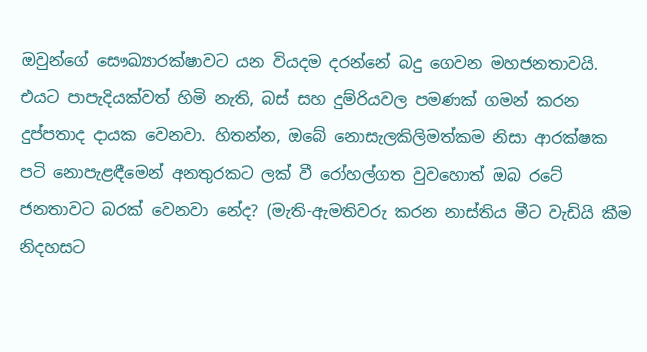ඔවුන්ගේ සෞඛ්‍යාරක්ෂාවට යන වියදම දරන්නේ බදු ගෙවන මහජනතාවයි. එයට පාපැදියක්වත් හිමි නැති, බස් සහ දුම්රියවල පමණක් ගමන් කරන දුප්පතාද දායක වෙනවා. හිතන්න, ඔබේ නොසැලකිලිමත්කම නිසා ආරක්ෂක පටි නොපැළඳීමෙන් අනතුරකට ලක් වී රෝහල්ගත වුවහොත් ඔබ රටේ ජනතාවට බරක් වෙනවා නේද? (මැති-ඇමතිවරු කරන නාස්තිය මීට වැඩියි කීම නිදහසට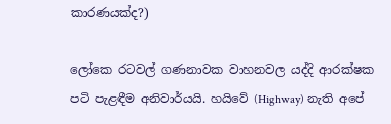කාරණයක්ද?)

ලෝකෙ රටවල් ගණනාවක වාහනවල යද්දි ආරක්ෂක පටි පැළඳීම අනිවාර්යයි. හයිවේ (Highway) නැති අපේ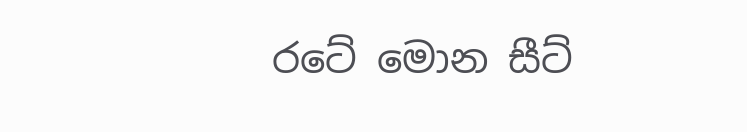රටේ මොන සීට්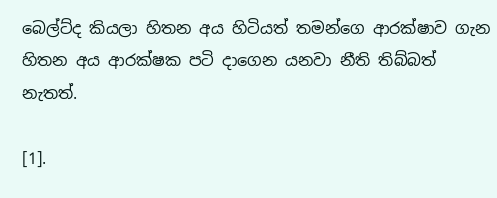බෙල්ට්ද කියලා හිතන අය හිටියත් තමන්ගෙ ආරක්ෂාව ගැන හිතන අය ආරක්ෂක පටි දාගෙන යනවා නීති තිබ්බත් නැතත්.

[1].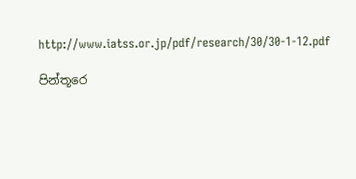http://www.iatss.or.jp/pdf/research/30/30-1-12.pdf

පින්තූරෙ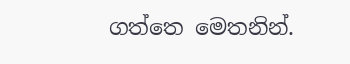ගත්තෙ මෙතනින්.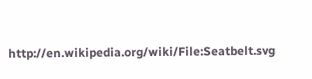http://en.wikipedia.org/wiki/File:Seatbelt.svg